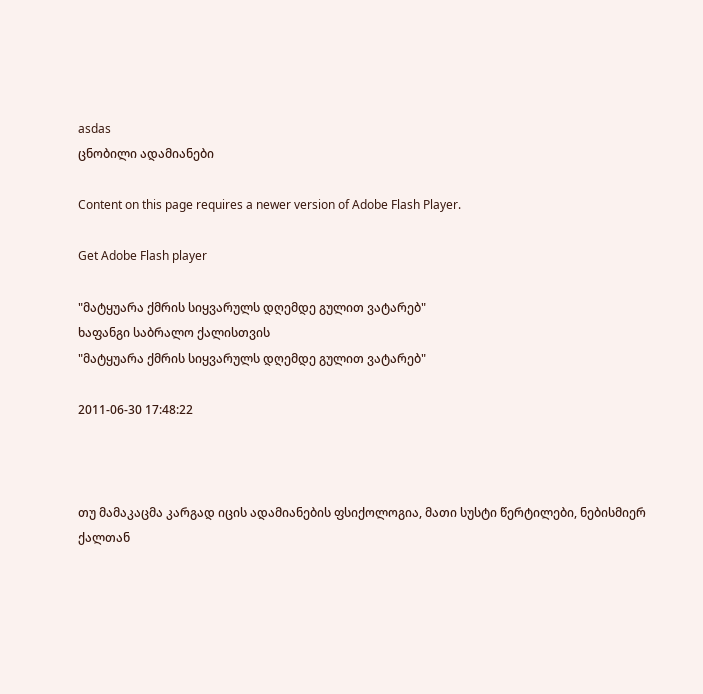asdas
ცნობილი ადამიანები

Content on this page requires a newer version of Adobe Flash Player.

Get Adobe Flash player

"მატყუარა ქმრის სიყვარულს დღემდე გულით ვატარებ"
ხაფანგი საბრალო ქალისთვის
"მატყუარა ქმრის სიყვარულს დღემდე გულით ვატარებ"

2011-06-30 17:48:22



თუ მამაკაცმა კარგად იცის ადამიანების ფსიქოლოგია, მათი სუსტი წერტილები, ნებისმიერ ქალთან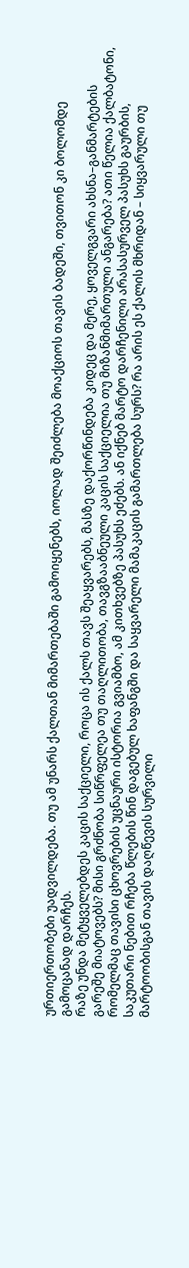ურთიერთობები უადვილდება. თუ ამ უნარს ქალთან მიმართებაში გამოიყენებს, იოლად შეიძლება მოაქციოს თავის ბადეში, თვითონ კი ბოლომდე გამოცანად დარჩეს.
რაზე უნდა მეტყველებდეს კაცის საქციელი, როცა ის ქალს თავს შეაყვარებს, მასზე დაქორწინდება კიდეც და მერე, ყოველგვარი ახსნა–განმარტების გარეშე მიატოვებს? მისი გრძნობა სიწრფელეა თუ თაღლითობა, თავგზააბნეული კაცის საქციელია თუ მიზანმიმართული ანგარება? ათი წელია ქალბატონი, რომელმაც თავისი ცხოვრების უცნაური ისტორია გვიამბო, ამ კითხვებზე პასუხს ეძებს. ან იქნებ მარტო დარჩენილი არასასურველ პასუხს გაურბის, საკუთარი ნებით რჩება წლების წინ დაგებულ ხაფანგში და საყვარელი მამაკაცის გამართლება სურს? რა არის ეს ქალის მხრიდან – სიყვარული თუ მარტოობისგან თავის დაღწევის სურვილი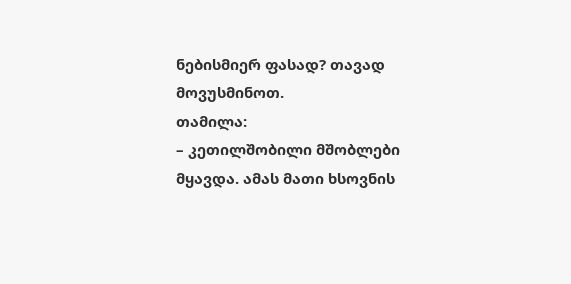ნებისმიერ ფასად? თავად მოვუსმინოთ.
თამილა:
– კეთილშობილი მშობლები მყავდა. ამას მათი ხსოვნის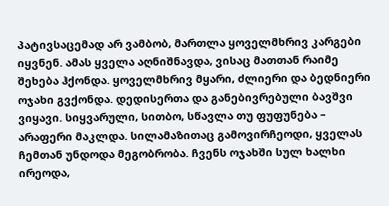პატივსაცემად არ ვამბობ, მართლა ყოველმხრივ კარგები იყვნენ. ამას ყველა აღნიშნავდა, ვისაც მათთან რაიმე შეხება ჰქონდა. ყოველმხრივ მყარი, ძლიერი და ბედნიერი ოჯახი გვქონდა. დედისერთა და განებივრებული ბავშვი ვიყავი. სიყვარული, სითბო, სწავლა თუ ფუფუნება – არაფერი მაკლდა. სილამაზითაც გამოვირჩეოდი, ყველას ჩემთან უნდოდა მეგობრობა. ჩვენს ოჯახში სულ ხალხი ირეოდა,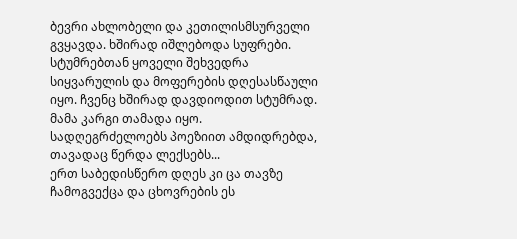ბევრი ახლობელი და კეთილისმსურველი გვყავდა. ხშირად იშლებოდა სუფრები. სტუმრებთან ყოველი შეხვედრა სიყვარულის და მოფერების დღესასწაული იყო. ჩვენც ხშირად დავდიოდით სტუმრად. მამა კარგი თამადა იყო. სადღეგრძელოებს პოეზიით ამდიდრებდა, თავადაც წერდა ლექსებს...
ერთ საბედისწერო დღეს კი ცა თავზე ჩამოგვექცა და ცხოვრების ეს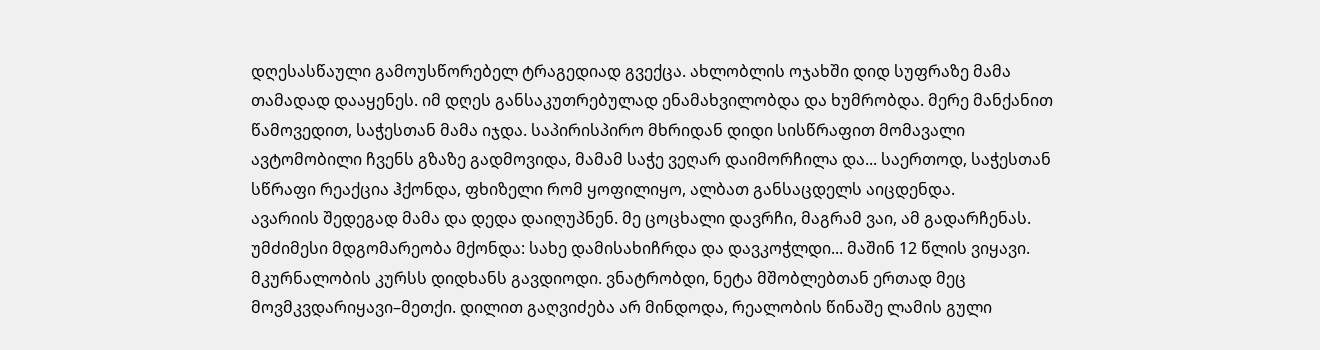დღესასწაული გამოუსწორებელ ტრაგედიად გვექცა. ახლობლის ოჯახში დიდ სუფრაზე მამა თამადად დააყენეს. იმ დღეს განსაკუთრებულად ენამახვილობდა და ხუმრობდა. მერე მანქანით წამოვედით, საჭესთან მამა იჯდა. საპირისპირო მხრიდან დიდი სისწრაფით მომავალი ავტომობილი ჩვენს გზაზე გადმოვიდა, მამამ საჭე ვეღარ დაიმორჩილა და... საერთოდ, საჭესთან სწრაფი რეაქცია ჰქონდა, ფხიზელი რომ ყოფილიყო, ალბათ განსაცდელს აიცდენდა.
ავარიის შედეგად მამა და დედა დაიღუპნენ. მე ცოცხალი დავრჩი, მაგრამ ვაი, ამ გადარჩენას. უმძიმესი მდგომარეობა მქონდა: სახე დამისახიჩრდა და დავკოჭლდი... მაშინ 12 წლის ვიყავი. მკურნალობის კურსს დიდხანს გავდიოდი. ვნატრობდი, ნეტა მშობლებთან ერთად მეც მოვმკვდარიყავი–მეთქი. დილით გაღვიძება არ მინდოდა, რეალობის წინაშე ლამის გული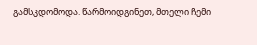გამსკდომოდა. წარმოიდგინეთ, მთელი ჩემი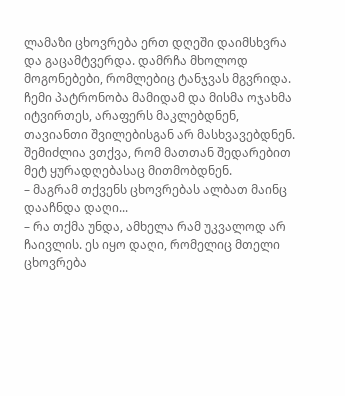ლამაზი ცხოვრება ერთ დღეში დაიმსხვრა და გაცამტვერდა. დამრჩა მხოლოდ მოგონებები, რომლებიც ტანჯვას მგვრიდა. ჩემი პატრონობა მამიდამ და მისმა ოჯახმა იტვირთეს, არაფერს მაკლებდნენ, თავიანთი შვილებისგან არ მასხვავებდნენ. შემიძლია ვთქვა, რომ მათთან შედარებით მეტ ყურადღებასაც მითმობდნენ.
– მაგრამ თქვენს ცხოვრებას ალბათ მაინც დააჩნდა დაღი...
– რა თქმა უნდა, ამხელა რამ უკვალოდ არ ჩაივლის. ეს იყო დაღი, რომელიც მთელი ცხოვრება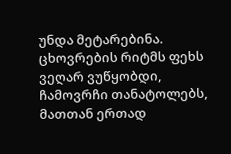უნდა მეტარებინა. ცხოვრების რიტმს ფეხს ვეღარ ვუწყობდი, ჩამოვრჩი თანატოლებს, მათთან ერთად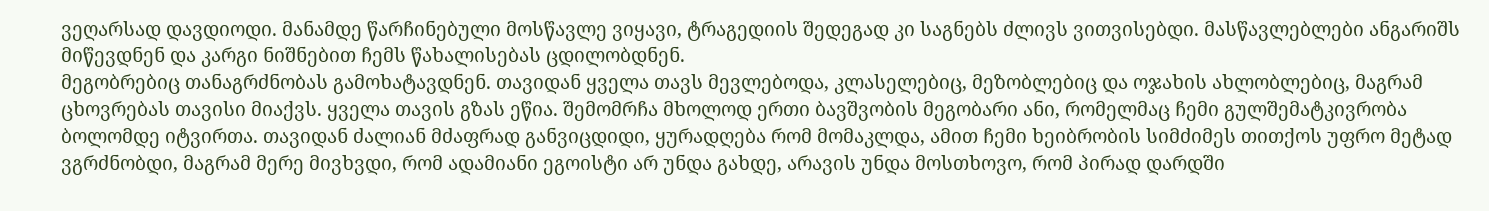ვეღარსად დავდიოდი. მანამდე წარჩინებული მოსწავლე ვიყავი, ტრაგედიის შედეგად კი საგნებს ძლივს ვითვისებდი. მასწავლებლები ანგარიშს მიწევდნენ და კარგი ნიშნებით ჩემს წახალისებას ცდილობდნენ.
მეგობრებიც თანაგრძნობას გამოხატავდნენ. თავიდან ყველა თავს მევლებოდა, კლასელებიც, მეზობლებიც და ოჯახის ახლობლებიც, მაგრამ ცხოვრებას თავისი მიაქვს. ყველა თავის გზას ეწია. შემომრჩა მხოლოდ ერთი ბავშვობის მეგობარი ანი, რომელმაც ჩემი გულშემატკივრობა ბოლომდე იტვირთა. თავიდან ძალიან მძაფრად განვიცდიდი, ყურადღება რომ მომაკლდა, ამით ჩემი ხეიბრობის სიმძიმეს თითქოს უფრო მეტად ვგრძნობდი, მაგრამ მერე მივხვდი, რომ ადამიანი ეგოისტი არ უნდა გახდე, არავის უნდა მოსთხოვო, რომ პირად დარდში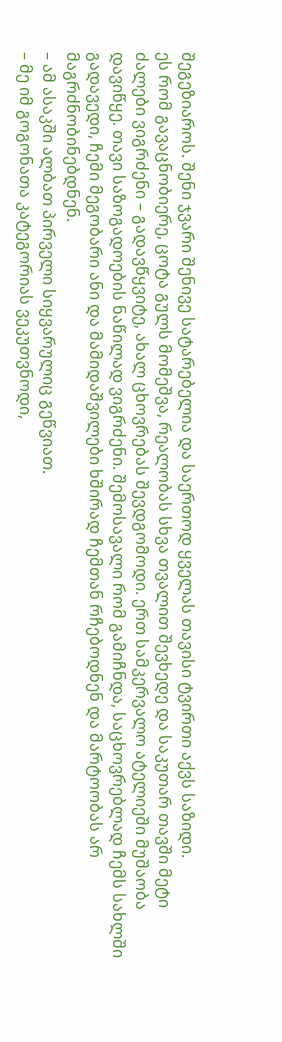შეგეზიაროს. შენი ჯვარი შენივე სატარებელია და საერთოდ ყველას თავისი ტვირთი აქვს საზიდი.
ეს რომ გავაცნობიერე, ცოტა გულს მომეშვა, რეალობას სხვა თვალით შევხედე და საკუთარ თავში მეტი ძალები ვიგრძენი – გადავწყვიტე, ახალ ცხოვრებას შევდგომოდი. ერთ სამკერვალო ატელიეში მუშაობა დავიწყე. თავი საზოგადოების ნაწილად ვიგრძენი. შემოსავალი რომ გამიჩნდა, საცხოვრებლად ჩემს სახლში გადავედი, ჩემი მეგობარი ანი და მამიდაშვილები ხშირად ჩემთან რჩებოდნენ და მარტოობას არ მაგრძნობინებდნენ.
– ამ ასაკში ალბათ პირველი სიყვარულიც გეწვიათ.
– მე იმ გოგონათა კატეგორიას ვეკუთვნოდი,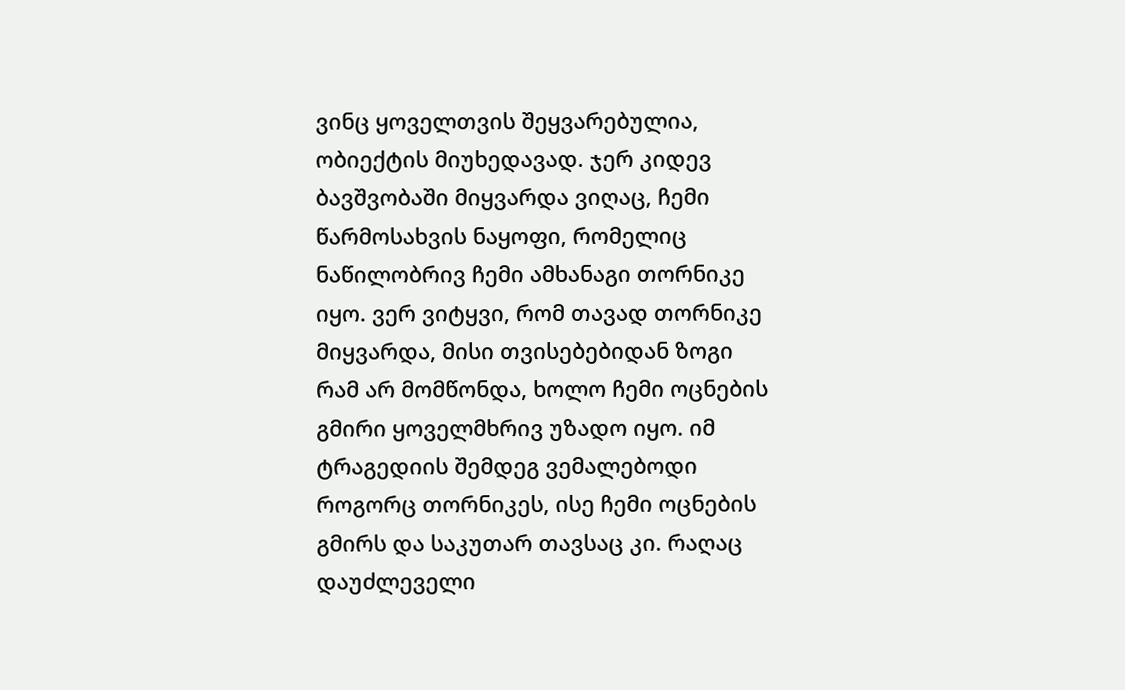ვინც ყოველთვის შეყვარებულია, ობიექტის მიუხედავად. ჯერ კიდევ ბავშვობაში მიყვარდა ვიღაც, ჩემი წარმოსახვის ნაყოფი, რომელიც ნაწილობრივ ჩემი ამხანაგი თორნიკე იყო. ვერ ვიტყვი, რომ თავად თორნიკე მიყვარდა, მისი თვისებებიდან ზოგი რამ არ მომწონდა, ხოლო ჩემი ოცნების გმირი ყოველმხრივ უზადო იყო. იმ ტრაგედიის შემდეგ ვემალებოდი როგორც თორნიკეს, ისე ჩემი ოცნების გმირს და საკუთარ თავსაც კი. რაღაც დაუძლეველი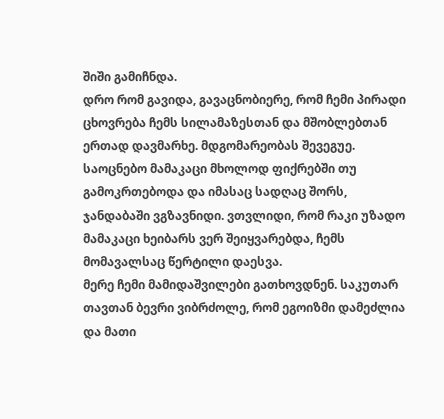შიში გამიჩნდა.
დრო რომ გავიდა, გავაცნობიერე, რომ ჩემი პირადი ცხოვრება ჩემს სილამაზესთან და მშობლებთან ერთად დავმარხე. მდგომარეობას შევეგუე. საოცნებო მამაკაცი მხოლოდ ფიქრებში თუ გამოკრთებოდა და იმასაც სადღაც შორს, ჯანდაბაში ვგზავნიდი. ვთვლიდი, რომ რაკი უზადო მამაკაცი ხეიბარს ვერ შეიყვარებდა, ჩემს მომავალსაც წერტილი დაესვა.
მერე ჩემი მამიდაშვილები გათხოვდნენ. საკუთარ თავთან ბევრი ვიბრძოლე, რომ ეგოიზმი დამეძლია და მათი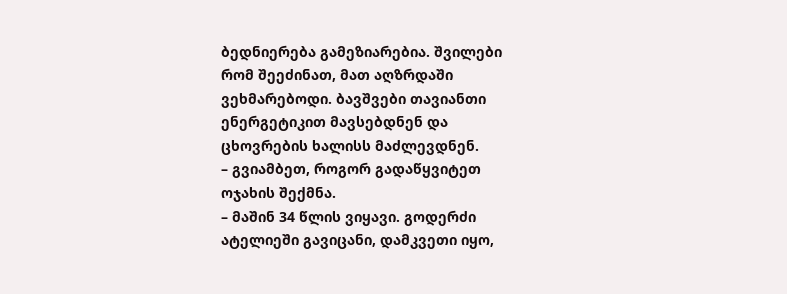ბედნიერება გამეზიარებია. შვილები რომ შეეძინათ, მათ აღზრდაში ვეხმარებოდი. ბავშვები თავიანთი ენერგეტიკით მავსებდნენ და ცხოვრების ხალისს მაძლევდნენ.
– გვიამბეთ, როგორ გადაწყვიტეთ ოჯახის შექმნა.
– მაშინ 34 წლის ვიყავი. გოდერძი ატელიეში გავიცანი, დამკვეთი იყო,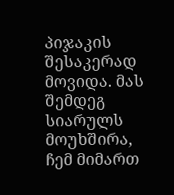პიჯაკის შესაკერად მოვიდა. მას შემდეგ სიარულს მოუხშირა, ჩემ მიმართ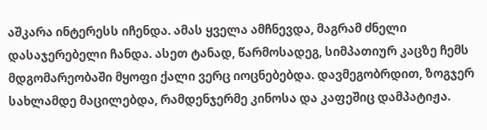აშკარა ინტერესს იჩენდა. ამას ყველა ამჩნევდა, მაგრამ ძნელი დასაჯერებელი ჩანდა. ასეთ ტანად, წარმოსადეგ, სიმპათიურ კაცზე ჩემს მდგომარეობაში მყოფი ქალი ვერც იოცნებებდა. დავმეგობრდით, ზოგჯერ სახლამდე მაცილებდა, რამდენჯერმე კინოსა და კაფეშიც დამპატიჟა.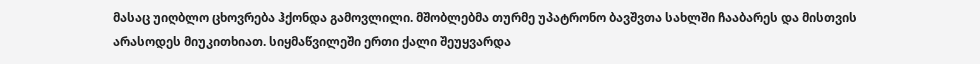მასაც უიღბლო ცხოვრება ჰქონდა გამოვლილი. მშობლებმა თურმე უპატრონო ბავშვთა სახლში ჩააბარეს და მისთვის არასოდეს მიუკითხიათ. სიყმაწვილეში ერთი ქალი შეუყვარდა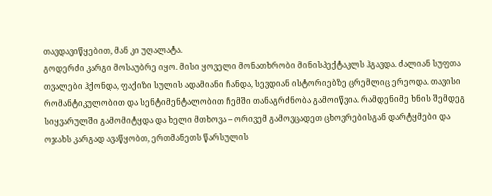თავდავიწყებით, მან კი უღალატა.
გოდერძი კარგი მოსაუბრე იყო. მისი ყოველი მონათხრობი მინისპექტაკლს ჰგავდა. ძალიან სუფთა თვალები ჰქონდა, ფაქიზი სულის ადამიანი ჩანდა, სევდიან ისტორიებზე ცრემლიც ერეოდა. თავისი რომანტიკულობით და სენტიმენტალობით ჩემში თანაგრძნობა გამოიწვია. რამდენიმე ხნის შემდეგ სიყვარულში გამომიტყდა და ხელი მთხოვა – ორივემ გამოვცადეთ ცხოვრებისგან დარტყმები და ოჯახს კარგად ავაწყობთ, ერთმანეთს წარსულის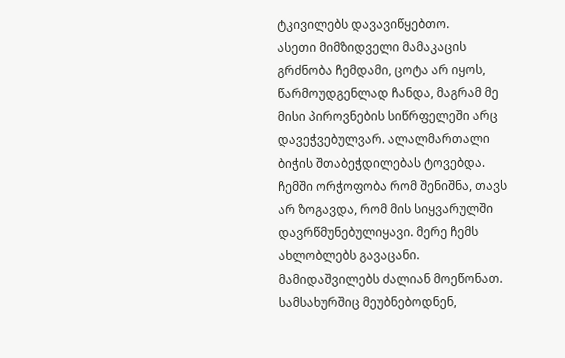ტკივილებს დავავიწყებთო.
ასეთი მიმზიდველი მამაკაცის გრძნობა ჩემდამი, ცოტა არ იყოს, წარმოუდგენლად ჩანდა, მაგრამ მე მისი პიროვნების სიწრფელეში არც დავეჭვებულვარ. ალალმართალი ბიჭის შთაბეჭდილებას ტოვებდა. ჩემში ორჭოფობა რომ შენიშნა, თავს არ ზოგავდა, რომ მის სიყვარულში დავრწმუნებულიყავი. მერე ჩემს ახლობლებს გავაცანი. მამიდაშვილებს ძალიან მოეწონათ. სამსახურშიც მეუბნებოდნენ,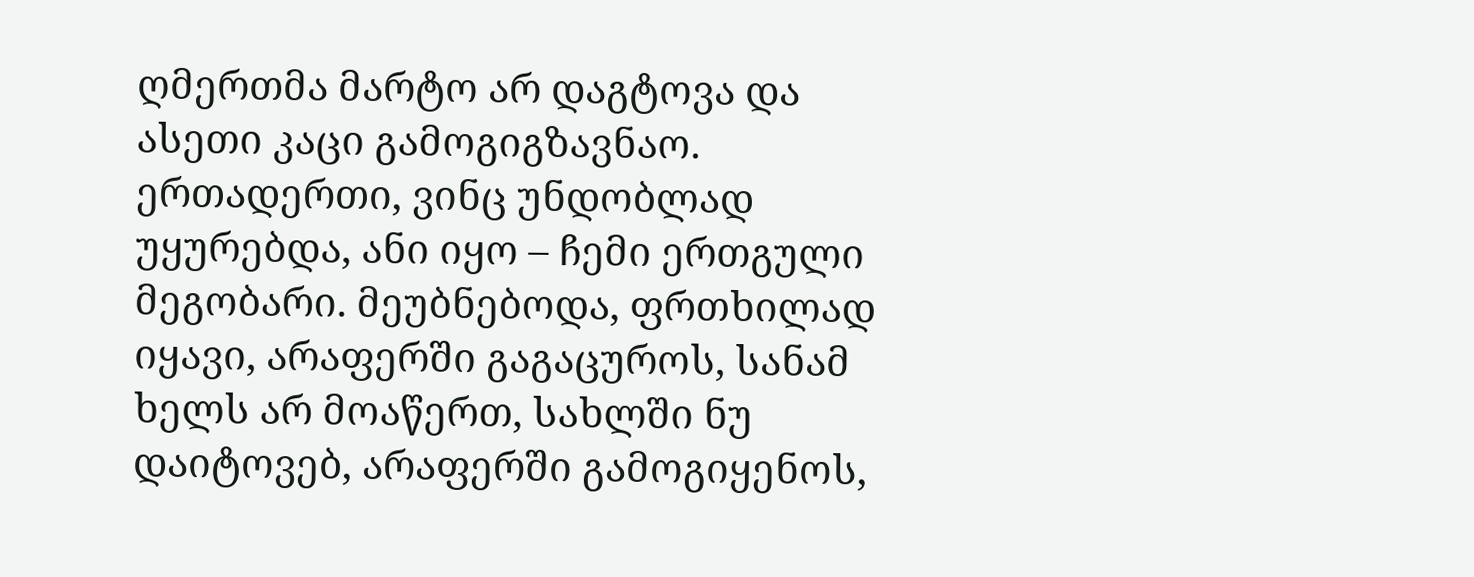ღმერთმა მარტო არ დაგტოვა და ასეთი კაცი გამოგიგზავნაო. ერთადერთი, ვინც უნდობლად უყურებდა, ანი იყო – ჩემი ერთგული მეგობარი. მეუბნებოდა, ფრთხილად იყავი, არაფერში გაგაცუროს, სანამ ხელს არ მოაწერთ, სახლში ნუ დაიტოვებ, არაფერში გამოგიყენოს,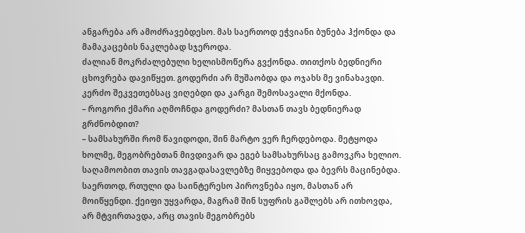ანგარება არ ამოძრავებდესო. მას საერთოდ ეჭვიანი ბუნება ჰქონდა და მამაკაცების ნაკლებად სჯეროდა.
ძალიან მოკრძალებული ხელისმოწერა გვქონდა. თითქოს ბედნიერი ცხოვრება დავიწყეთ. გოდერძი არ მუშაობდა და ოჯახს მე ვინახავდი. კერძო შეკვეთებსაც ვიღებდი და კარგი შემოსავალი მქონდა.
– როგორი ქმარი აღმოჩნდა გოდერძი? მასთან თავს ბედნიერად გრძნობდით?
– სამსახურში რომ წავიდოდი, შინ მარტო ვერ ჩერდებოდა. მეტყოდა ხოლმე, მეგობრებთან მივდივარ და ეგებ სამსახურსაც გამოვკრა ხელიო. საღამოობით თავის თავგადასავლებზე მიყვებოდა და ბევრს მაცინებდა. საერთოდ, რთული და საინტერესო პიროვნება იყო, მასთან არ მოიწყენდი. ქეიფი უყვარდა, მაგრამ შინ სუფრის გაშლებს არ ითხოვდა, არ მტვირთავდა, არც თავის მეგობრებს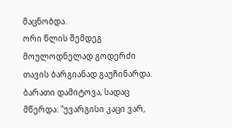მაცნობდა.
ორი წლის შემდეგ მოულოდნელად გოდერძი თავის ბარგიანად გაუჩინარდა. ბარათი დამიტოვა, სადაც მწერდა: "უვარგისი კაცი ვარ,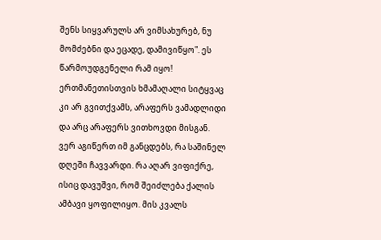შენს სიყვარულს არ ვიმსახურებ, ნუ მომძებნი და ეცადე, დამივიწყო". ეს წარმოუდგენელი რამ იყო! ერთმანეთისთვის ხმამაღალი სიტყვაც კი არ გვითქვამს, არაფერს ვამადლიდი და არც არაფერს ვითხოვდი მისგან.
ვერ აგიწერთ იმ განცდებს, რა საშინელ დღეში ჩავვარდი. რა აღარ ვიფიქრე, ისიც დავუშვი, რომ შეიძლება ქალის ამბავი ყოფილიყო. მის კვალს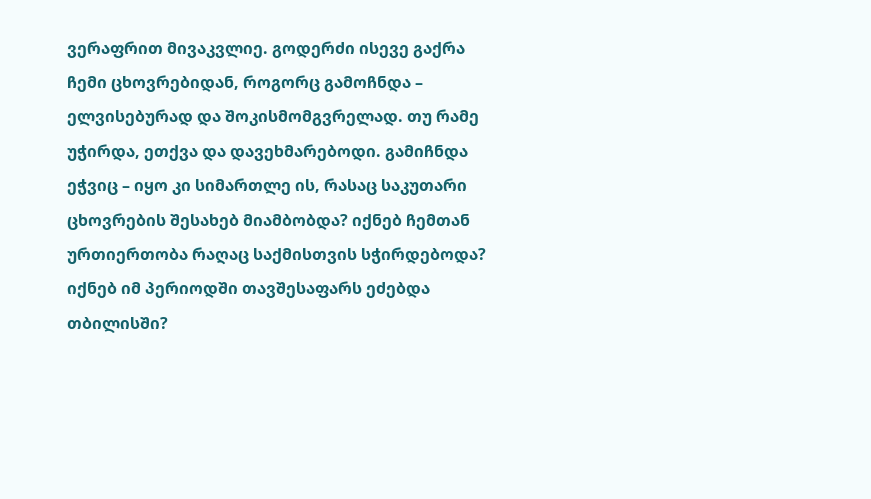ვერაფრით მივაკვლიე. გოდერძი ისევე გაქრა ჩემი ცხოვრებიდან, როგორც გამოჩნდა – ელვისებურად და შოკისმომგვრელად. თუ რამე უჭირდა, ეთქვა და დავეხმარებოდი. გამიჩნდა ეჭვიც – იყო კი სიმართლე ის, რასაც საკუთარი ცხოვრების შესახებ მიამბობდა? იქნებ ჩემთან ურთიერთობა რაღაც საქმისთვის სჭირდებოდა? იქნებ იმ პერიოდში თავშესაფარს ეძებდა თბილისში?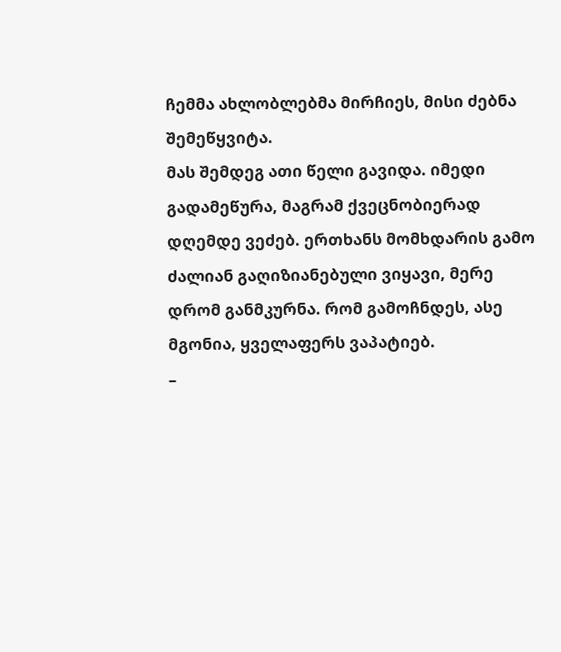ჩემმა ახლობლებმა მირჩიეს, მისი ძებნა შემეწყვიტა.
მას შემდეგ ათი წელი გავიდა. იმედი გადამეწურა, მაგრამ ქვეცნობიერად დღემდე ვეძებ. ერთხანს მომხდარის გამო ძალიან გაღიზიანებული ვიყავი, მერე დრომ განმკურნა. რომ გამოჩნდეს, ასე მგონია, ყველაფერს ვაპატიებ.
–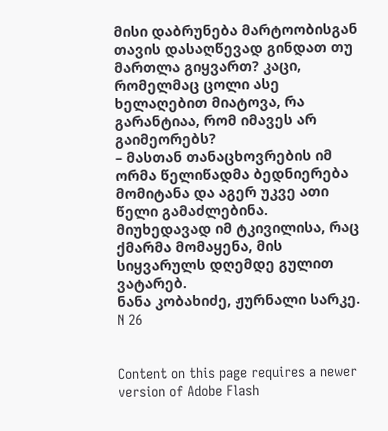მისი დაბრუნება მარტოობისგან თავის დასაღწევად გინდათ თუ მართლა გიყვართ? კაცი, რომელმაც ცოლი ასე ხელაღებით მიატოვა, რა გარანტიაა, რომ იმავეს არ გაიმეორებს?
– მასთან თანაცხოვრების იმ ორმა წელიწადმა ბედნიერება მომიტანა და აგერ უკვე ათი წელი გამაძლებინა. მიუხედავად იმ ტკივილისა, რაც ქმარმა მომაყენა, მის სიყვარულს დღემდე გულით ვატარებ.
ნანა კობახიძე, ჟურნალი სარკე. N 26


Content on this page requires a newer version of Adobe Flash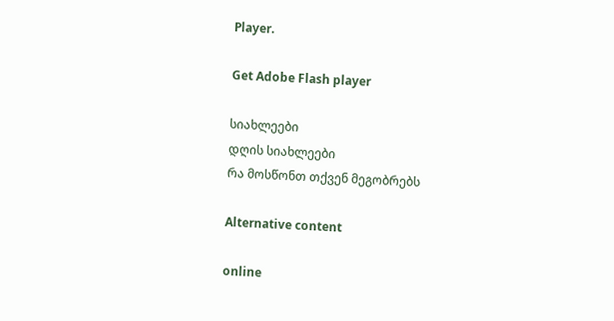Player.

Get Adobe Flash player

სიახლეები
დღის სიახლეები
რა მოსწონთ თქვენ მეგობრებს

Alternative content

online